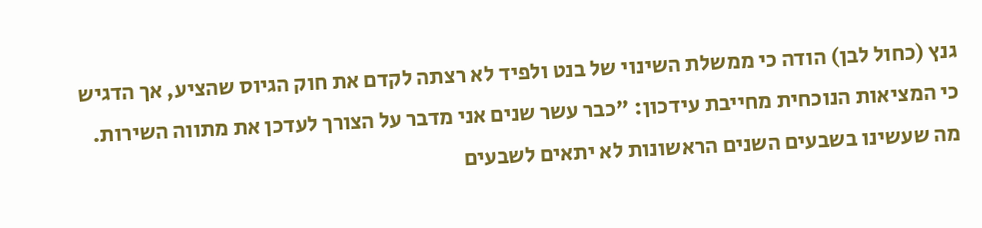גנץ (כחול לבן) הודה כי ממשלת השינוי של בנט ולפיד לא רצתה לקדם את חוק הגיוס שהציע, אך הדגיש כי המציאות הנוכחית מחייבת עידכון: "כבר עשר שנים אני מדבר על הצורך לעדכן את מתווה השירות. מה שעשינו בשבעים השנים הראשונות לא יתאים לשבעים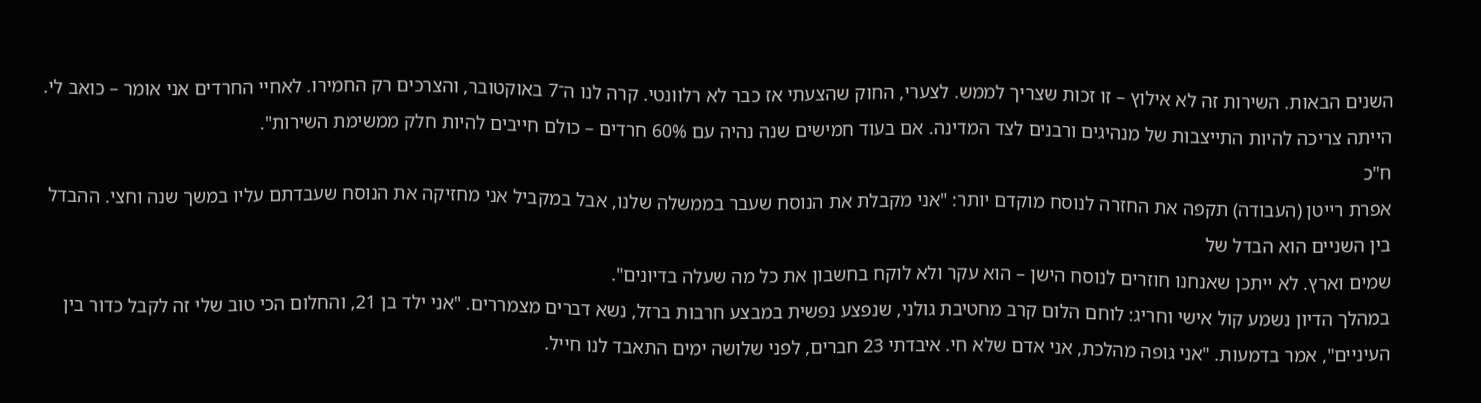השנים הבאות. השירות זה לא אילוץ – זו זכות שצריך לממש. לצערי, החוק שהצעתי אז כבר לא רלוונטי. קרה לנו ה־7 באוקטובר, והצרכים רק החמירו. לאחיי החרדים אני אומר – כואב לי. הייתה צריכה להיות התייצבות של מנהיגים ורבנים לצד המדינה. אם בעוד חמישים שנה נהיה עם 60% חרדים – כולם חייבים להיות חלק ממשימת השירות".
ח"כ
אפרת רייטן (העבודה) תקפה את החזרה לנוסח מוקדם יותר: "אני מקבלת את הנוסח שעבר בממשלה שלנו, אבל במקביל אני מחזיקה את הנוסח שעבדתם עליו במשך שנה וחצי. ההבדל בין השניים הוא הבדל של
שמים וארץ. לא ייתכן שאנחנו חוזרים לנוסח הישן – הוא עקר ולא לוקח בחשבון את כל מה שעלה בדיונים".
במהלך הדיון נשמע קול אישי וחריג: לוחם הלום קרב מחטיבת גולני, שנפצע נפשית במבצע חרבות ברזל, נשא דברים מצמררים. "אני ילד בן 21, והחלום הכי טוב שלי זה לקבל כדור בין העיניים", אמר בדמעות. "אני גופה מהלכת, אני אדם שלא חי. איבדתי 23 חברים, לפני שלושה ימים התאבד לנו חייל.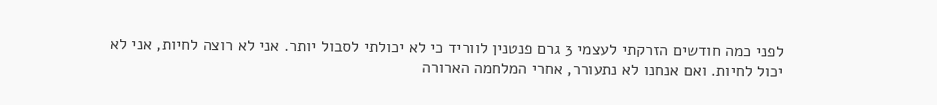לפני כמה חודשים הזרקתי לעצמי 3 גרם פנטנין לווריד כי לא יכולתי לסבול יותר. אני לא רוצה לחיות, אני לא יכול לחיות. ואם אנחנו לא נתעורר, אחרי המלחמה הארורה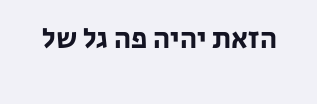הזאת יהיה פה גל של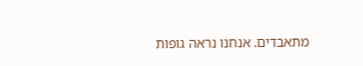מתאבדים. אנחנו נראה גופות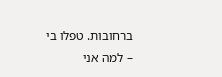ברחובות. טפלו בי – למה אני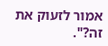אמור לזעוק את זה?".